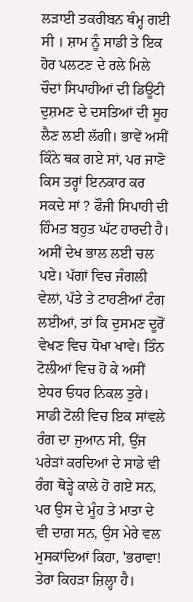ਲੜਾਈ ਤਕਰੀਬਨ ਥੰਮ੍ਹ ਗਈ ਸੀ । ਸ਼ਾਮ ਨੂੰ ਸਾਡੀ ਤੇ ਇਕ ਹੋਰ ਪਲਟਣ ਦੇ ਰਲੇ ਮਿਲੇ ਚੌਦਾਂ ਸਿਪਾਹੀਆਂ ਦੀ ਡਿਊਟੀ ਦੁਸ਼ਮਣ ਦੇ ਦਸਤਿਆਂ ਦੀ ਸੂਹ ਲੈਣ ਲਈ ਲੱਗੀ। ਭਾਵੇਂ ਅਸੀਂ ਕਿੰਨੇ ਥਕ ਗਏ ਸਾਂ, ਪਰ ਜਾਣੋ ਕਿਸ ਤਰ੍ਹਾਂ ਇਨਕਾਰ ਕਰ ਸਕਦੇ ਸਾਂ ? ਫੌਜੀ ਸਿਪਾਹੀ ਦੀ ਹਿੰਮਤ ਬਹੁਤ ਘੱਟ ਹਾਰਦੀ ਹੈ। ਅਸੀਂ ਦੇਖ ਭਾਲ ਲਈ ਚਲ ਪਏ। ਪੱਗਾਂ ਵਿਚ ਜੰਗਲੀ ਵੇਲਾਂ, ਪੱਤੇ ਤੇ ਟਾਹਣੀਆਂ ਟੰਗ ਲਈਆਂ, ਤਾਂ ਕਿ ਦੁਸਮਣ ਦੂਰੋਂ ਵੇਖਣ ਵਿਚ ਧੋਖਾ ਖਾਵੇ। ਤਿੰਨ ਟੋਲੀਆਂ ਵਿਚ ਹੋ ਕੇ ਅਸੀਂ ਏਧਰ ਓਧਰ ਨਿਕਲ ਤੁਰੇ। ਸਾਡੀ ਟੋਲੀ ਵਿਚ ਇਕ ਸਾਂਵਲੇ ਰੰਗ ਦਾ ਜੁਆਨ ਸੀ, ਉਂਜ ਪਰੇੜਾਂ ਕਰਦਿਆਂ ਦੇ ਸਾਡੇ ਵੀ ਰੰਗ ਥੋੜ੍ਹੇ ਕਾਲੇ ਹੋ ਗਏ ਸਨ, ਪਰ ਉਸ ਦੇ ਮੂੰਹ ਤੇ ਮਾਤਾ ਦੇ ਵੀ ਦਾਗ਼ ਸਨ, ਉਸ ਮੇਰੇ ਵਲ ਮੁਸਕਾਂਦਿਆਂ ਕਿਹਾ, 'ਭਰਾਵਾ! ਤੇਰਾ ਕਿਹੜਾ ਜ਼ਿਲ੍ਹਾ ਹੈ।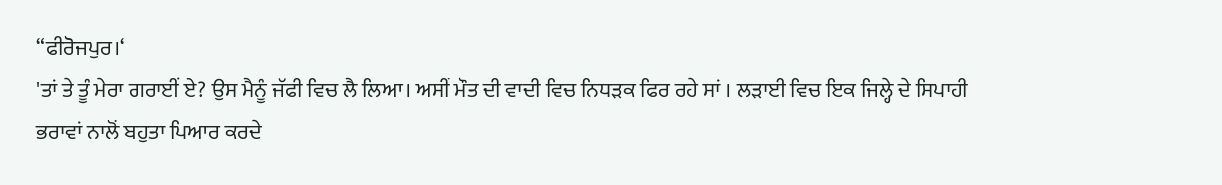“ਫੀਰੋਜਪੁਰ।‘
'ਤਾਂ ਤੇ ਤੂੰ ਮੇਰਾ ਗਰਾਈਂ ਏ? ਉਸ ਮੈਨੂੰ ਜੱਫੀ ਵਿਚ ਲੈ ਲਿਆ। ਅਸੀਂ ਮੌਤ ਦੀ ਵਾਦੀ ਵਿਚ ਨਿਧੜਕ ਫਿਰ ਰਹੇ ਸਾਂ । ਲੜਾਈ ਵਿਚ ਇਕ ਜਿਲ੍ਹੇ ਦੇ ਸਿਪਾਹੀ ਭਰਾਵਾਂ ਨਾਲੋਂ ਬਹੁਤਾ ਪਿਆਰ ਕਰਦੇ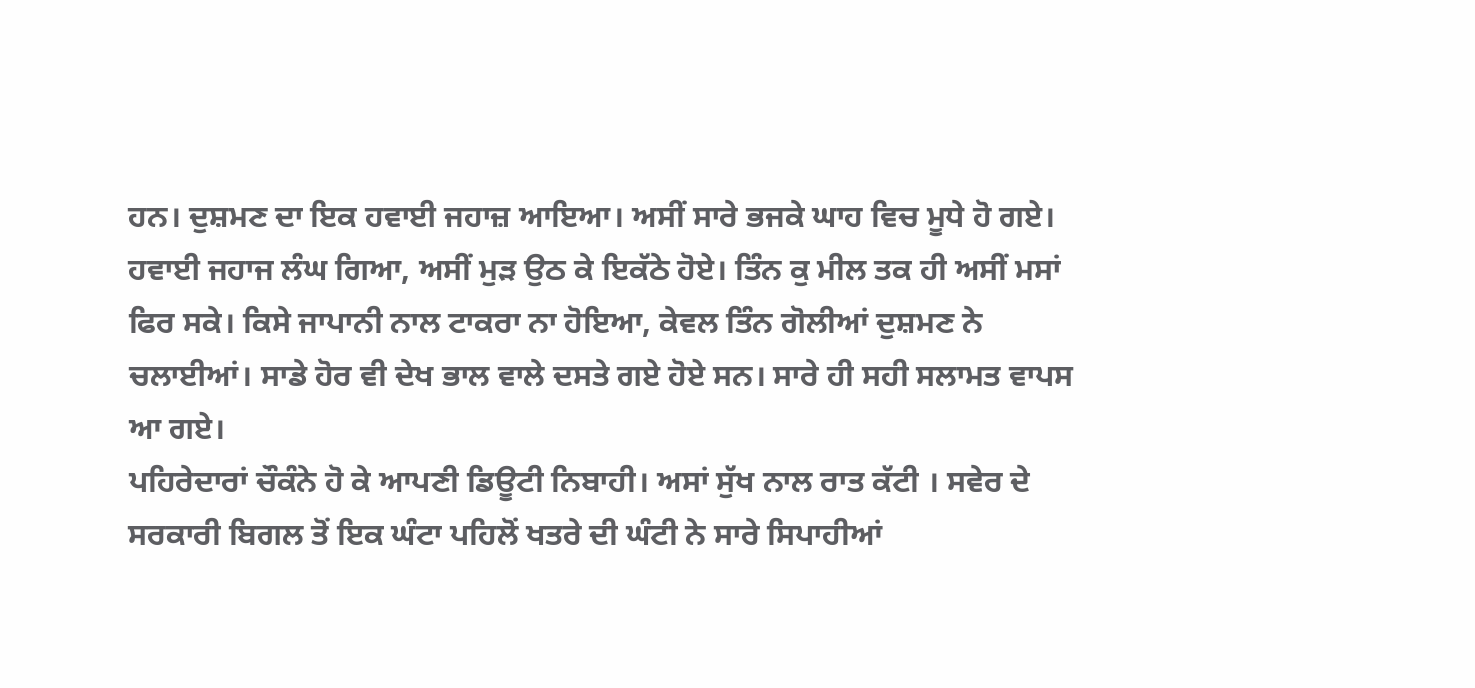ਹਨ। ਦੁਸ਼ਮਣ ਦਾ ਇਕ ਹਵਾਈ ਜਹਾਜ਼ ਆਇਆ। ਅਸੀਂ ਸਾਰੇ ਭਜਕੇ ਘਾਹ ਵਿਚ ਮੂਧੇ ਹੋ ਗਏ। ਹਵਾਈ ਜਹਾਜ ਲੰਘ ਗਿਆ, ਅਸੀਂ ਮੁੜ ਉਠ ਕੇ ਇਕੱਠੇ ਹੋਏ। ਤਿੰਨ ਕੁ ਮੀਲ ਤਕ ਹੀ ਅਸੀਂ ਮਸਾਂ ਫਿਰ ਸਕੇ। ਕਿਸੇ ਜਾਪਾਨੀ ਨਾਲ ਟਾਕਰਾ ਨਾ ਹੋਇਆ, ਕੇਵਲ ਤਿੰਨ ਗੋਲੀਆਂ ਦੁਸ਼ਮਣ ਨੇ ਚਲਾਈਆਂ। ਸਾਡੇ ਹੋਰ ਵੀ ਦੇਖ ਭਾਲ ਵਾਲੇ ਦਸਤੇ ਗਏ ਹੋਏ ਸਨ। ਸਾਰੇ ਹੀ ਸਹੀ ਸਲਾਮਤ ਵਾਪਸ ਆ ਗਏ।
ਪਹਿਰੇਦਾਰਾਂ ਚੌਕੰਨੇ ਹੋ ਕੇ ਆਪਣੀ ਡਿਊਟੀ ਨਿਬਾਹੀ। ਅਸਾਂ ਸੁੱਖ ਨਾਲ ਰਾਤ ਕੱਟੀ । ਸਵੇਰ ਦੇ ਸਰਕਾਰੀ ਬਿਗਲ ਤੋਂ ਇਕ ਘੰਟਾ ਪਹਿਲੋਂ ਖਤਰੇ ਦੀ ਘੰਟੀ ਨੇ ਸਾਰੇ ਸਿਪਾਹੀਆਂ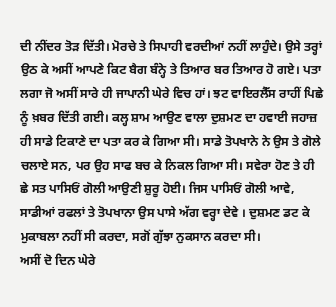ਦੀ ਨੀਂਦਰ ਤੋੜ ਦਿੱਤੀ। ਮੋਰਚੇ ਤੇ ਸਿਪਾਹੀ ਵਰਦੀਆਂ ਨਹੀਂ ਲਾਹੁੰਦੇ। ਉਸੇ ਤਰ੍ਹਾਂ ਉਠ ਕੇ ਅਸੀਂ ਆਪਣੇ ਕਿਟ ਬੈਗ ਬੰਨ੍ਹੇ ਤੇ ਤਿਆਰ ਬਰ ਤਿਆਰ ਹੋ ਗਏ। ਪਤਾ ਲਗਾ ਜੋ ਅਸੀਂ ਸਾਰੇ ਹੀ ਜਾਪਾਨੀ ਘੇਰੇ ਵਿਚ ਹਾਂ। ਝਟ ਵਾਇਰਲੈੱਸ ਰਾਹੀਂ ਪਿਛੇ ਨੂੰ ਖ਼ਬਰ ਦਿੱਤੀ ਗਈ। ਕਲ੍ਹ ਸ਼ਾਮ ਆਉਣ ਵਾਲਾ ਦੁਸ਼ਮਣ ਦਾ ਹਵਾਈ ਜਹਾਜ਼ ਹੀ ਸਾਡੇ ਟਿਕਾਣੇ ਦਾ ਪਤਾ ਕਰ ਕੇ ਗਿਆ ਸੀ। ਸਾਡੇ ਤੋਪਖਾਨੇ ਨੇ ਉਸ ਤੇ ਗੋਲੇ ਚਲਾਏ ਸਨ, ਪਰ ਉਹ ਸਾਫ ਬਚ ਕੇ ਨਿਕਲ ਗਿਆ ਸੀ। ਸਵੇਰਾ ਹੋਣ ਤੇ ਹੀ ਛੇ ਸਤ ਪਾਸਿਓਂ ਗੋਲੀ ਆਉਣੀ ਸ਼ੁਰੂ ਹੋਈ। ਜਿਸ ਪਾਸਿਓਂ ਗੋਲੀ ਆਵੇ, ਸਾਡੀਆਂ ਰਫਲਾਂ ਤੇ ਤੋਪਖਾਨਾ ਉਸ ਪਾਸੇ ਅੱਗ ਵਰ੍ਹਾ ਦੇਵੇ । ਦੁਸ਼ਮਣ ਡਟ ਕੇ ਮੁਕਾਬਲਾ ਨਹੀਂ ਸੀ ਕਰਦਾ, ਸਗੋਂ ਗੁੱਝਾ ਨੁਕਸਾਨ ਕਰਦਾ ਸੀ।
ਅਸੀਂ ਦੋ ਦਿਨ ਘੇਰੇ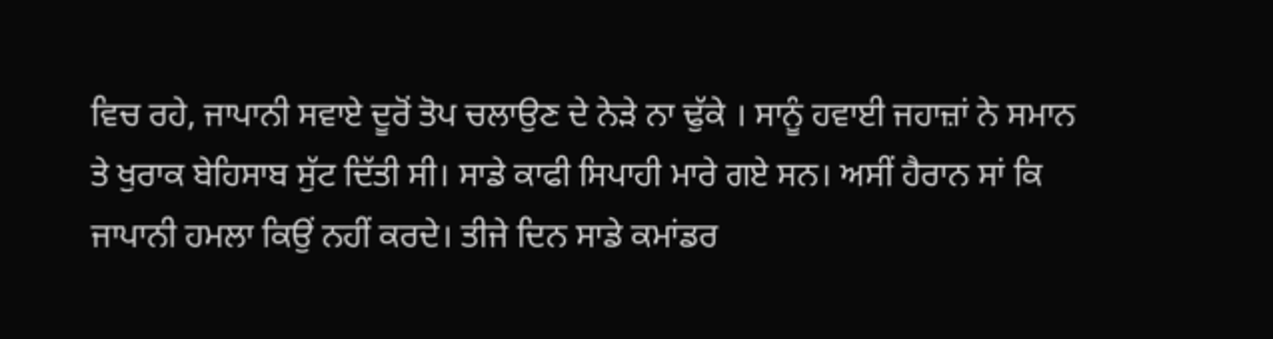ਵਿਚ ਰਹੇ, ਜਾਪਾਨੀ ਸਵਾਏ ਦੂਰੋਂ ਤੋਪ ਚਲਾਉਣ ਦੇ ਨੇੜੇ ਨਾ ਢੁੱਕੇ । ਸਾਨੂੰ ਹਵਾਈ ਜਹਾਜ਼ਾਂ ਨੇ ਸਮਾਨ ਤੇ ਖੁਰਾਕ ਬੇਹਿਸਾਬ ਸੁੱਟ ਦਿੱਤੀ ਸੀ। ਸਾਡੇ ਕਾਫੀ ਸਿਪਾਹੀ ਮਾਰੇ ਗਏ ਸਨ। ਅਸੀਂ ਹੈਰਾਨ ਸਾਂ ਕਿ ਜਾਪਾਨੀ ਹਮਲਾ ਕਿਉਂ ਨਹੀਂ ਕਰਦੇ। ਤੀਜੇ ਦਿਨ ਸਾਡੇ ਕਮਾਂਡਰ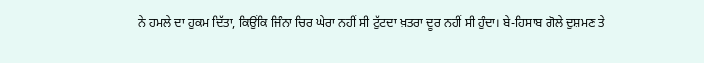ਨੇ ਹਮਲੇ ਦਾ ਹੁਕਮ ਦਿੱਤਾ, ਕਿਉਂਕਿ ਜਿੰਨਾ ਚਿਰ ਘੇਰਾ ਨਹੀਂ ਸੀ ਟੁੱਟਦਾ ਖ਼ਤਰਾ ਦੂਰ ਨਹੀਂ ਸੀ ਹੁੰਦਾ। ਬੇ-ਹਿਸਾਬ ਗੋਲੇ ਦੁਸ਼ਮਣ ਤੇ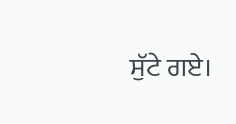ਸੁੱਟੇ ਗਏ।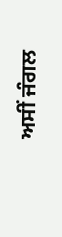ਅਸੀਂ ਜੰਗਲ